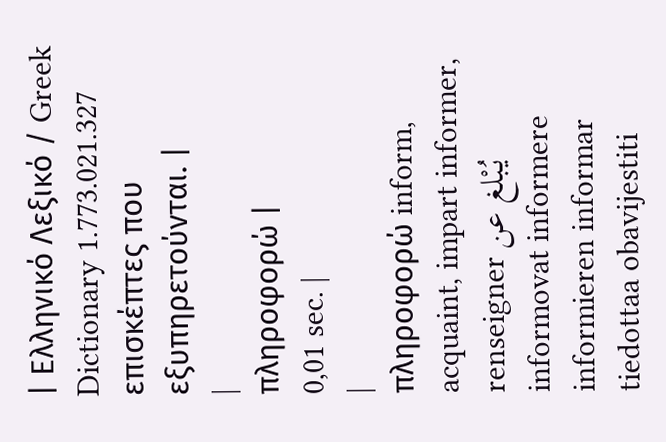| Ελληνικό Λεξικό / Greek Dictionary 1.773.021.327 επισκέπτες που εξυπηρετούνται. |
|
πληροφορώ |
0,01 sec. |
|
πληροφορώ inform, acquaint, impart informer, renseigner يُبْلغ عن informovat informere informieren informar tiedottaa obavijestiti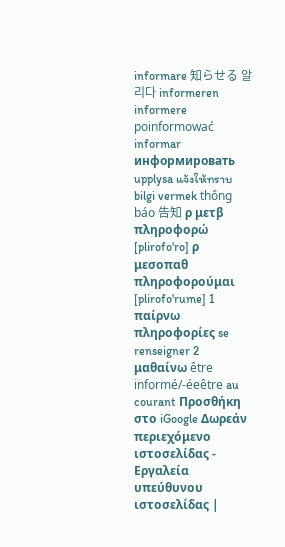informare 知らせる 알리다 informeren informere poinformować informar информировать upplysa แจ้งให้ทราบ bilgi vermek thông báo 告知 ρ μετβ πληροφορώ [plirofo'ro] ρ μεσοπαθ πληροφορούμαι [plirofo'rume] 1 παίρνω πληροφορίες se renseigner 2 μαθαίνω être informé/-éeêtre au courant Προσθήκη στο iGoogle Δωρεάν περιεχόμενο ιστοσελίδας - Εργαλεία υπεύθυνου ιστοσελίδας |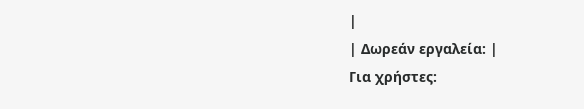|
| Δωρεάν εργαλεία: |
Για χρήστες: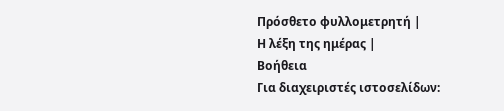Πρόσθετο φυλλομετρητή |
Η λέξη της ημέρας |
Βοήθεια
Για διαχειριστές ιστοσελίδων: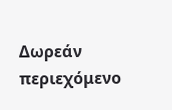Δωρεάν περιεχόμενο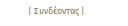| Συνδέοντας |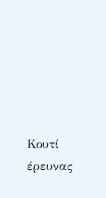Κουτί έρευνας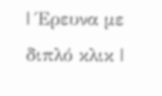| Έρευνα με διπλό κλικ |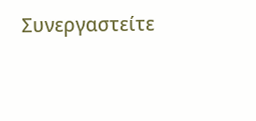Συνεργαστείτε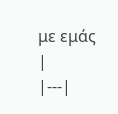με εμάς |
|---|